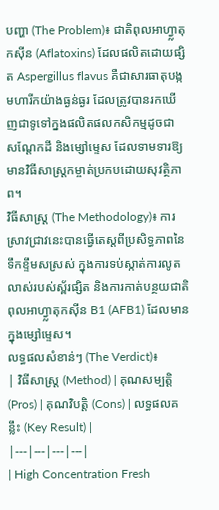បញ្ហា (The Problem)៖ ជាតិពុលអាហ្វ្លាតុកស៊ីន (Aflatoxins) ដែលផលិតដោយផ្សិត Aspergillus flavus គឺជាសារធាតុបង្កមហារីកយ៉ាងធ្ងន់ធ្ងរ ដែលត្រូវបានរកឃើញជាទូទៅក្នងផលិតផលកសិកម្មដូចជា សណ្ដែកដី និងម្សៅម្ទេស ដែលទាមទារឱ្យមានវិធីសាស្ត្រកម្ចាត់ប្រកបដោយសុវត្ថិភាព។
វិធីសាស្ត្រ (The Methodology)៖ ការស្រាវជ្រាវនេះបានធ្វើតេស្តពីប្រសិទ្ធភាពនៃទឹកខ្ទឹមសស្រស់ ក្នុងការទប់ស្កាត់ការលូតលាស់របស់ស្ព័រផ្សិត និងការកាត់បន្ថយជាតិពុលអាហ្វ្លាតុកស៊ីន B1 (AFB1) ដែលមានក្នុងម្សៅម្ទេស។
លទ្ធផលសំខាន់ៗ (The Verdict)៖
| វិធីសាស្ត្រ (Method) | គុណសម្បត្តិ (Pros) | គុណវិបត្តិ (Cons) | លទ្ធផលគន្លឹះ (Key Result) |
|---|---|---|---|
| High Concentration Fresh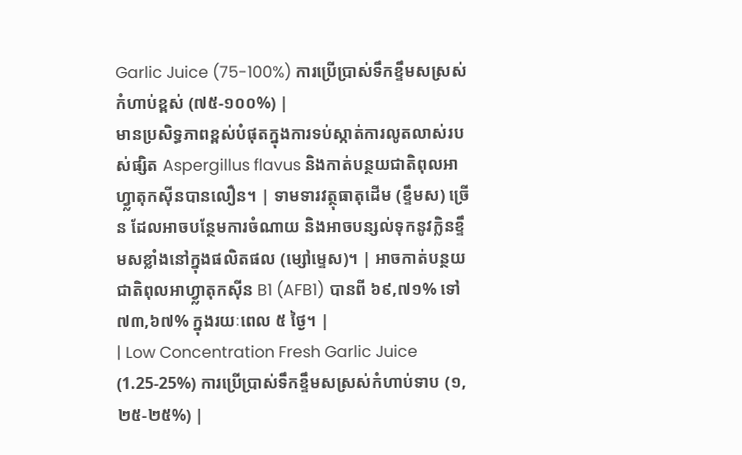Garlic Juice (75-100%) ការប្រើប្រាស់ទឹកខ្ទឹមសស្រស់កំហាប់ខ្ពស់ (៧៥-១០០%) |
មានប្រសិទ្ធភាពខ្ពស់បំផុតក្នុងការទប់ស្កាត់ការលូតលាស់របស់ផ្សិត Aspergillus flavus និងកាត់បន្ថយជាតិពុលអាហ្វ្លាតុកស៊ីនបានលឿន។ | ទាមទារវត្ថុធាតុដើម (ខ្ទឹមស) ច្រើន ដែលអាចបន្ថែមការចំណាយ និងអាចបន្សល់ទុកនូវក្លិនខ្ទឹមសខ្លាំងនៅក្នុងផលិតផល (ម្សៅម្ទេស)។ | អាចកាត់បន្ថយជាតិពុលអាហ្វ្លាតុកស៊ីន B1 (AFB1) បានពី ៦៩,៧១% ទៅ ៧៣,៦៧% ក្នុងរយៈពេល ៥ ថ្ងៃ។ |
| Low Concentration Fresh Garlic Juice (1.25-25%) ការប្រើប្រាស់ទឹកខ្ទឹមសស្រស់កំហាប់ទាប (១,២៥-២៥%) |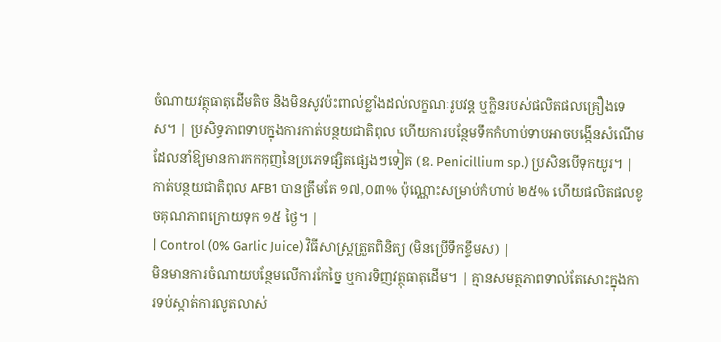ចំណាយវត្ថុធាតុដើមតិច និងមិនសូវប៉ះពាល់ខ្លាំងដល់លក្ខណៈរូបវន្ត ឬក្លិនរបស់ផលិតផលគ្រឿងទេស។ | ប្រសិទ្ធភាពទាបក្នុងការកាត់បន្ថយជាតិពុល ហើយការបន្ថែមទឹកកំហាប់ទាបអាចបង្កើនសំណើម ដែលនាំឱ្យមានការកកកុញនៃប្រភេទផ្សិតផ្សេងៗទៀត (ឧ. Penicillium sp.) ប្រសិនបើទុកយូរ។ | កាត់បន្ថយជាតិពុល AFB1 បានត្រឹមតែ ១៧,០៣% ប៉ុណ្ណោះសម្រាប់កំហាប់ ២៥% ហើយផលិតផលខូចគុណភាពក្រោយទុក ១៥ ថ្ងៃ។ |
| Control (0% Garlic Juice) វិធីសាស្ត្រត្រួតពិនិត្យ (មិនប្រើទឹកខ្ទឹមស) |
មិនមានការចំណាយបន្ថែមលើការកែច្នៃ ឬការទិញវត្ថុធាតុដើម។ | គ្មានសមត្ថភាពទាល់តែសោះក្នុងការទប់ស្កាត់ការលូតលាស់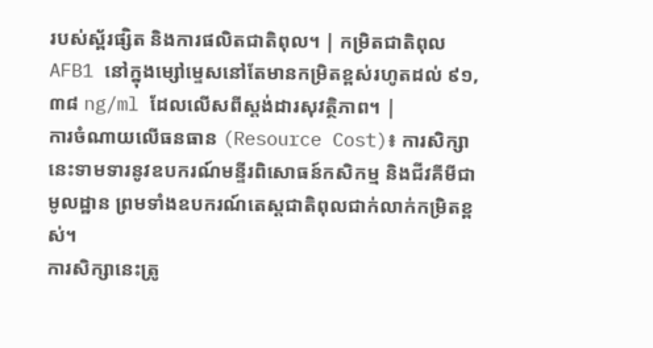របស់ស្ព័រផ្សិត និងការផលិតជាតិពុល។ | កម្រិតជាតិពុល AFB1 នៅក្នុងម្សៅម្ទេសនៅតែមានកម្រិតខ្ពស់រហូតដល់ ៩១,៣៨ ng/ml ដែលលើសពីស្តង់ដារសុវត្ថិភាព។ |
ការចំណាយលើធនធាន (Resource Cost)៖ ការសិក្សានេះទាមទារនូវឧបករណ៍មន្ទីរពិសោធន៍កសិកម្ម និងជីវគីមីជាមូលដ្ឋាន ព្រមទាំងឧបករណ៍តេស្តជាតិពុលជាក់លាក់កម្រិតខ្ពស់។
ការសិក្សានេះត្រូ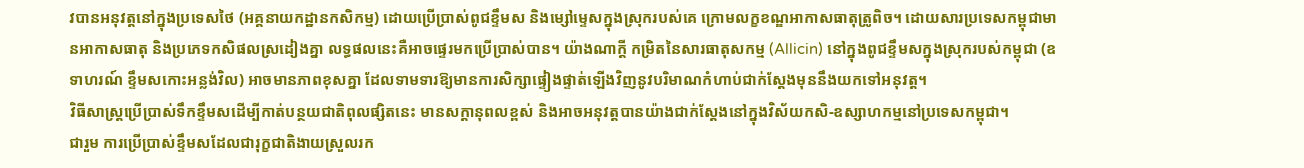វបានអនុវត្តនៅក្នុងប្រទេសថៃ (អគ្គនាយកដ្ឋានកសិកម្ម) ដោយប្រើប្រាស់ពូជខ្ទឹមស និងម្សៅម្ទេសក្នុងស្រុករបស់គេ ក្រោមលក្ខខណ្ឌអាកាសធាតុត្រូពិច។ ដោយសារប្រទេសកម្ពុជាមានអាកាសធាតុ និងប្រភេទកសិផលស្រដៀងគ្នា លទ្ធផលនេះគឺអាចផ្ទេរមកប្រើប្រាស់បាន។ យ៉ាងណាក្តី កម្រិតនៃសារធាតុសកម្ម (Allicin) នៅក្នុងពូជខ្ទឹមសក្នុងស្រុករបស់កម្ពុជា (ឧទាហរណ៍ ខ្ទឹមសកោះអន្លង់វិល) អាចមានភាពខុសគ្នា ដែលទាមទារឱ្យមានការសិក្សាផ្ទៀងផ្ទាត់ឡើងវិញនូវបរិមាណកំហាប់ជាក់ស្តែងមុននឹងយកទៅអនុវត្ត។
វិធីសាស្ត្រប្រើប្រាស់ទឹកខ្ទឹមសដើម្បីកាត់បន្ថយជាតិពុលផ្សិតនេះ មានសក្តានុពលខ្ពស់ និងអាចអនុវត្តបានយ៉ាងជាក់ស្តែងនៅក្នុងវិស័យកសិ-ឧស្សាហកម្មនៅប្រទេសកម្ពុជា។
ជារួម ការប្រើប្រាស់ខ្ទឹមសដែលជារុក្ខជាតិងាយស្រួលរក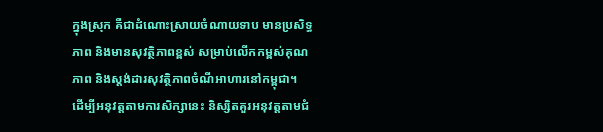ក្នុងស្រុក គឺជាដំណោះស្រាយចំណាយទាប មានប្រសិទ្ធភាព និងមានសុវត្ថិភាពខ្ពស់ សម្រាប់លើកកម្ពស់គុណភាព និងស្តង់ដារសុវត្ថិភាពចំណីអាហារនៅកម្ពុជា។
ដើម្បីអនុវត្តតាមការសិក្សានេះ និស្សិតគួរអនុវត្តតាមជំ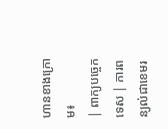ហានខាងក្រោម៖
| ពាក្យបច្ចេកទេស | ការពន្យល់ជាខេមរ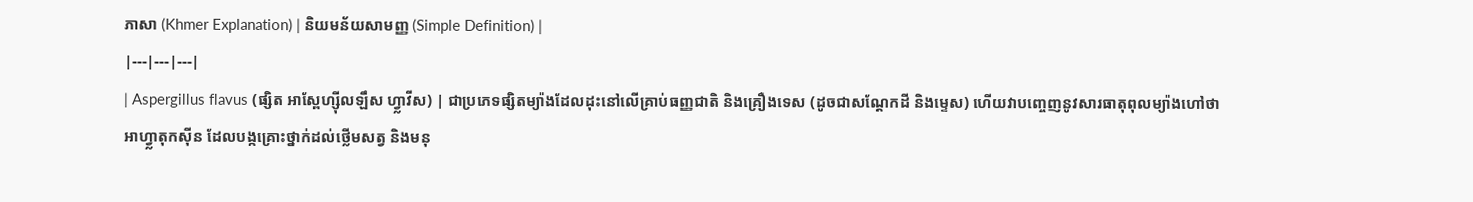ភាសា (Khmer Explanation) | និយមន័យសាមញ្ញ (Simple Definition) |
|---|---|---|
| Aspergillus flavus (ផ្សិត អាស្ពែហ្ស៊ីលឡឹស ហ្វ្លាវីស) | ជាប្រភេទផ្សិតម្យ៉ាងដែលដុះនៅលើគ្រាប់ធញ្ញជាតិ និងគ្រឿងទេស (ដូចជាសណ្តែកដី និងម្ទេស) ហើយវាបញ្ចេញនូវសារធាតុពុលម្យ៉ាងហៅថា អាហ្វ្លាតុកស៊ីន ដែលបង្កគ្រោះថ្នាក់ដល់ថ្លើមសត្វ និងមនុ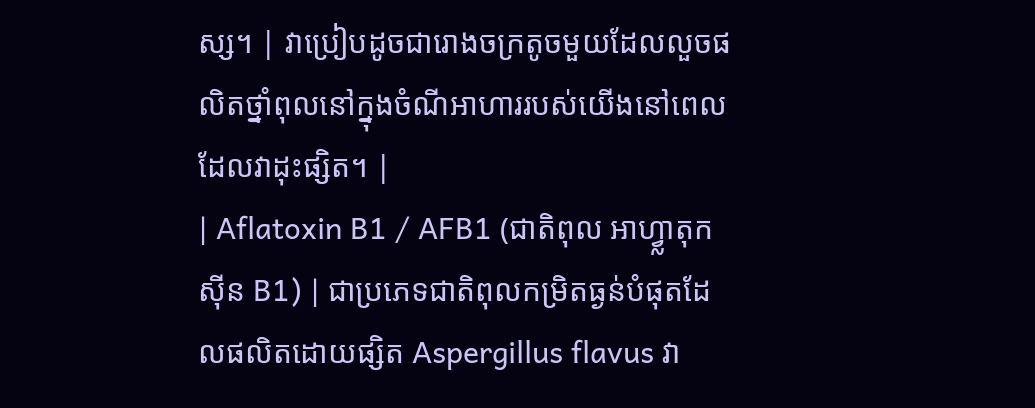ស្ស។ | វាប្រៀបដូចជារោងចក្រតូចមួយដែលលួចផលិតថ្នាំពុលនៅក្នុងចំណីអាហាររបស់យើងនៅពេលដែលវាដុះផ្សិត។ |
| Aflatoxin B1 / AFB1 (ជាតិពុល អាហ្វ្លាតុកស៊ីន B1) | ជាប្រភេទជាតិពុលកម្រិតធ្ងន់បំផុតដែលផលិតដោយផ្សិត Aspergillus flavus វា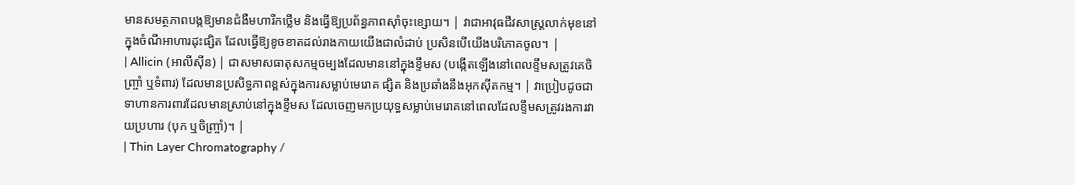មានសមត្ថភាពបង្កឱ្យមានជំងឺមហារីកថ្លើម និងធ្វើឱ្យប្រព័ន្ធភាពស៊ាំចុះខ្សោយ។ | វាជាអាវុធជីវសាស្ត្រលាក់មុខនៅក្នុងចំណីអាហារដុះផ្សិត ដែលធ្វើឱ្យខូចខាតដល់រាងកាយយើងជាលំដាប់ ប្រសិនបើយើងបរិភោគចូល។ |
| Allicin (អាលីស៊ីន) | ជាសមាសធាតុសកម្មចម្បងដែលមាននៅក្នុងខ្ទឹមស (បង្កើតឡើងនៅពេលខ្ទឹមសត្រូវគេចិញ្ច្រាំ ឬទំពារ) ដែលមានប្រសិទ្ធភាពខ្ពស់ក្នុងការសម្លាប់មេរោគ ផ្សិត និងប្រឆាំងនឹងអុកស៊ីតកម្ម។ | វាប្រៀបដូចជាទាហានការពារដែលមានស្រាប់នៅក្នុងខ្ទឹមស ដែលចេញមកប្រយុទ្ធសម្លាប់មេរោគនៅពេលដែលខ្ទឹមសត្រូវរងការវាយប្រហារ (បុក ឬចិញ្ច្រាំ)។ |
| Thin Layer Chromatography /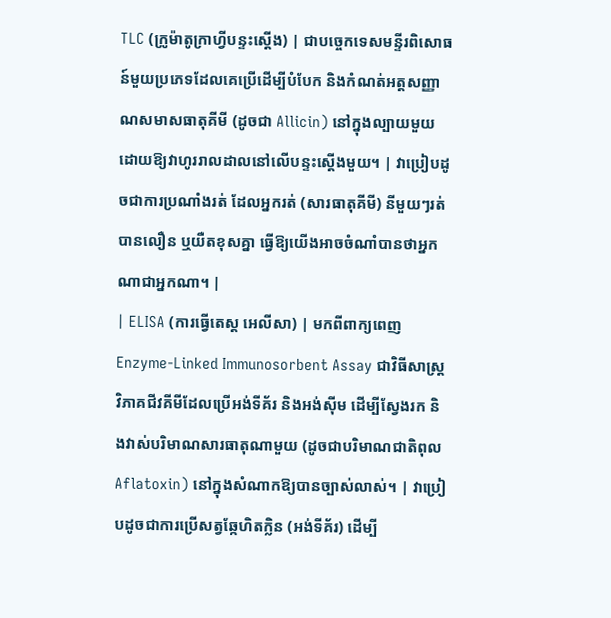TLC (ក្រូម៉ាតូក្រាហ្វីបន្ទះស្តើង) | ជាបច្ចេកទេសមន្ទីរពិសោធន៍មួយប្រភេទដែលគេប្រើដើម្បីបំបែក និងកំណត់អត្តសញ្ញាណសមាសធាតុគីមី (ដូចជា Allicin) នៅក្នុងល្បាយមួយ ដោយឱ្យវាហូររាលដាលនៅលើបន្ទះស្តើងមួយ។ | វាប្រៀបដូចជាការប្រណាំងរត់ ដែលអ្នករត់ (សារធាតុគីមី) នីមួយៗរត់បានលឿន ឬយឺតខុសគ្នា ធ្វើឱ្យយើងអាចចំណាំបានថាអ្នកណាជាអ្នកណា។ |
| ELISA (ការធ្វើតេស្ត អេលីសា) | មកពីពាក្យពេញ Enzyme-Linked Immunosorbent Assay ជាវិធីសាស្ត្រវិភាគជីវគីមីដែលប្រើអង់ទីគ័រ និងអង់ស៊ីម ដើម្បីស្វែងរក និងវាស់បរិមាណសារធាតុណាមួយ (ដូចជាបរិមាណជាតិពុល Aflatoxin) នៅក្នុងសំណាកឱ្យបានច្បាស់លាស់។ | វាប្រៀបដូចជាការប្រើសត្វឆ្កែហិតក្លិន (អង់ទីគ័រ) ដើម្បី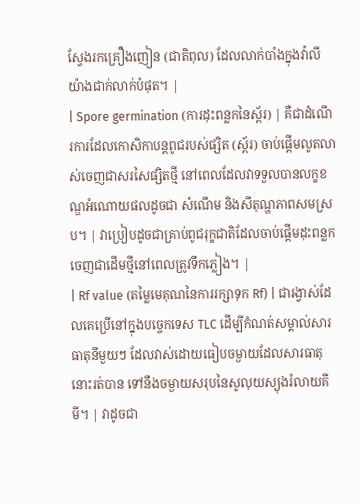ស្វែងរកគ្រឿងញៀន (ជាតិពុល) ដែលលាក់បាំងក្នុងវ៉ាលីយ៉ាងជាក់លាក់បំផុត។ |
| Spore germination (ការដុះពន្លកនៃស្ព័រ) | គឺជាដំណើរការដែលកោសិកាបន្តពូជរបស់ផ្សិត (ស្ព័រ) ចាប់ផ្តើមលូតលាស់ចេញជាសរសៃផ្សិតថ្មី នៅពេលដែលវាទទួលបានលក្ខខណ្ឌអំណោយផលដូចជា សំណើម និងសីតុណ្ហភាពសមស្រប។ | វាប្រៀបដូចជាគ្រាប់ពូជរុក្ខជាតិដែលចាប់ផ្តើមដុះពន្លកចេញជាដើមថ្មីនៅពេលត្រូវទឹកភ្លៀង។ |
| Rf value (តម្លៃមេគុណនៃការរក្សាទុក Rf) | ជារង្វាស់ដែលគេប្រើនៅក្នុងបច្ចេកទេស TLC ដើម្បីកំណត់សម្គាល់សារធាតុនីមួយៗ ដែលវាស់ដោយធៀបចម្ងាយដែលសារធាតុនោះរត់បាន ទៅនឹងចម្ងាយសរុបនៃសូលុយស្យុងរំលាយគីមី។ | វាដូចជា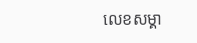លេខសម្គា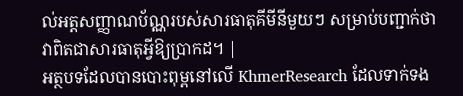ល់អត្តសញ្ញាណប័ណ្ណរបស់សារធាតុគីមីនីមួយៗ សម្រាប់បញ្ជាក់ថាវាពិតជាសារធាតុអ្វីឱ្យប្រាកដ។ |
អត្ថបទដែលបានបោះពុម្ពនៅលើ KhmerResearch ដែលទាក់ទង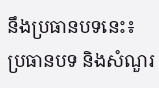នឹងប្រធានបទនេះ៖
ប្រធានបទ និងសំណួរ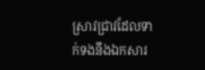ស្រាវជ្រាវដែលទាក់ទងនឹងឯកសារ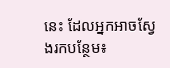នេះ ដែលអ្នកអាចស្វែងរកបន្ថែម៖